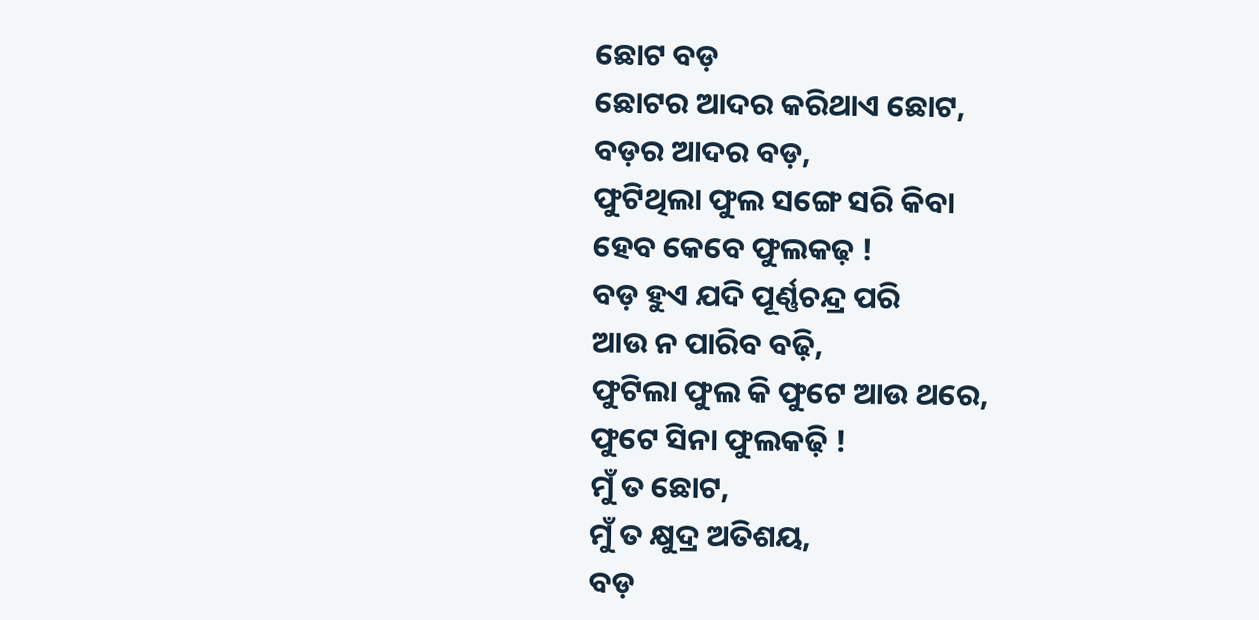ଛୋଟ ବଡ଼
ଛୋଟର ଆଦର କରିଥାଏ ଛୋଟ,
ବଡ଼ର ଆଦର ବଡ଼,
ଫୁଟିଥିଲା ଫୁଲ ସଙ୍ଗେ ସରି କିବା
ହେବ କେବେ ଫୁଲକଢ଼ !
ବଡ଼ ହୁଏ ଯଦି ପୂର୍ଣ୍ଣଚନ୍ଦ୍ର ପରି
ଆଉ ନ ପାରିବ ବଢ଼ି,
ଫୁଟିଲା ଫୁଲ କି ଫୁଟେ ଆଉ ଥରେ,
ଫୁଟେ ସିନା ଫୁଲକଢ଼ି !
ମୁଁ ତ ଛୋଟ,
ମୁଁ ତ କ୍ଷୁଦ୍ର ଅତିଶୟ,
ବଡ଼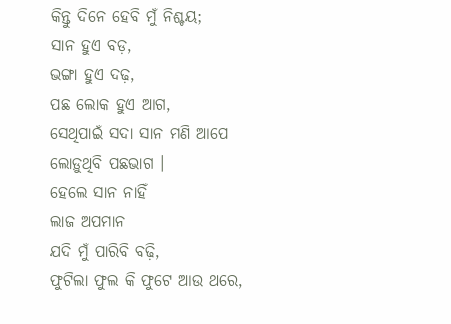କିନ୍ତୁ ଦିନେ ହେବି ମୁଁ ନିଶ୍ଚୟ;
ସାନ ହୁଏ ବଡ଼,
ଭଙ୍ଗା ହୁଏ ଦଢ଼,
ପଛ ଲୋକ ହୁଏ ଆଗ,
ସେଥିପାଇଁ ସଦା ସାନ ମଣି ଆପେ
ଲୋଡ଼ୁଥିବି ପଛଭାଗ ।
ହେଲେ ସାନ ନାହିଁ
ଲାଜ ଅପମାନ
ଯଦି ମୁଁ ପାରିବି ବଢ଼ି,
ଫୁଟିଲା ଫୁଲ କି ଫୁଟେ ଆଉ ଥରେ,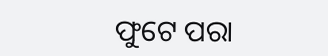ଫୁଟେ ପରା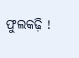ଫୁଲକଢ଼ି !